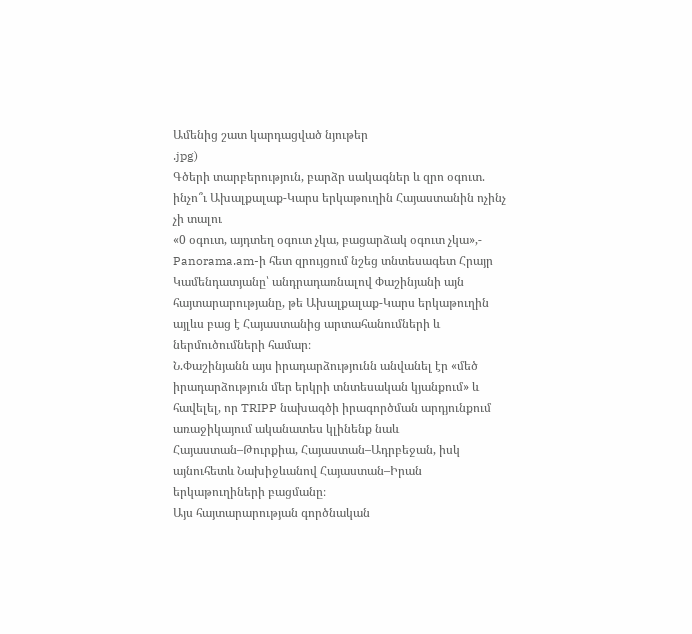Ամենից շատ կարդացված նյութեր
.jpg)
Գծերի տարբերություն, բարձր սակագներ և զրո օգուտ. ինչո՞ւ Ախալքալաք-Կարս երկաթուղին Հայաստանին ոչինչ չի տալու
«0 օգուտ, այդտեղ օգուտ չկա, բացարձակ օգուտ չկա»,- Panorama.am-ի հետ զրույցում նշեց տնտեսագետ Հրայր Կամենդատյանը՝ անդրադառնալով Փաշինյանի այն հայտարարությանը, թե Ախալքալաք-Կարս երկաթուղին այլևս բաց է Հայաստանից արտահանումների և ներմուծումների համար։
Ն.Փաշինյանն այս իրադարձությունն անվանել էր «մեծ իրադարձություն մեր երկրի տնտեսական կյանքում» և հավելել, որ TRIPP նախագծի իրագործման արդյունքում առաջիկայում ականատես կլինենք նաև Հայաստան–Թուրքիա, Հայաստան–Ադրբեջան, իսկ այնուհետև Նախիջևանով Հայաստան–Իրան երկաթուղիների բացմանը։
Այս հայտարարության գործնական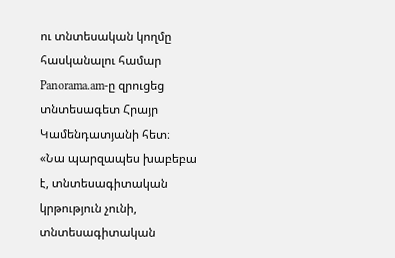ու տնտեսական կողմը հասկանալու համար Panorama.am-ը զրուցեց տնտեսագետ Հրայր Կամենդատյանի հետ։
«Նա պարզապես խաբեբա է, տնտեսագիտական կրթություն չունի, տնտեսագիտական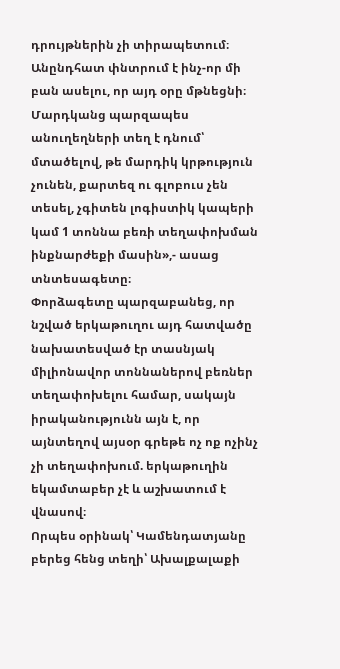դրույթներին չի տիրապետում։ Անընդհատ փնտրում է ինչ-որ մի բան ասելու, որ այդ օրը մթնեցնի։ Մարդկանց պարզապես անուղեղների տեղ է դնում՝ մտածելով, թե մարդիկ կրթություն չունեն, քարտեզ ու գլոբուս չեն տեսել, չգիտեն լոգիստիկ կապերի կամ 1 տոննա բեռի տեղափոխման ինքնարժեքի մասին»,- ասաց տնտեսագետը։
Փորձագետը պարզաբանեց, որ նշված երկաթուղու այդ հատվածը նախատեսված էր տասնյակ միլիոնավոր տոննաներով բեռներ տեղափոխելու համար, սակայն իրականությունն այն է, որ այնտեղով այսօր գրեթե ոչ ոք ոչինչ չի տեղափոխում. երկաթուղին եկամտաբեր չէ և աշխատում է վնասով։
Որպես օրինակ՝ Կամենդատյանը բերեց հենց տեղի՝ Ախալքալաքի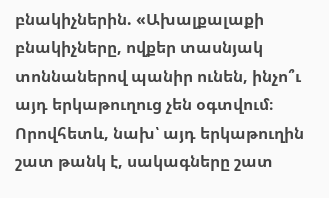բնակիչներին. «Ախալքալաքի բնակիչները, ովքեր տասնյակ տոննաներով պանիր ունեն, ինչո՞ւ այդ երկաթուղուց չեն օգտվում։ Որովհետև, նախ՝ այդ երկաթուղին շատ թանկ է, սակագները շատ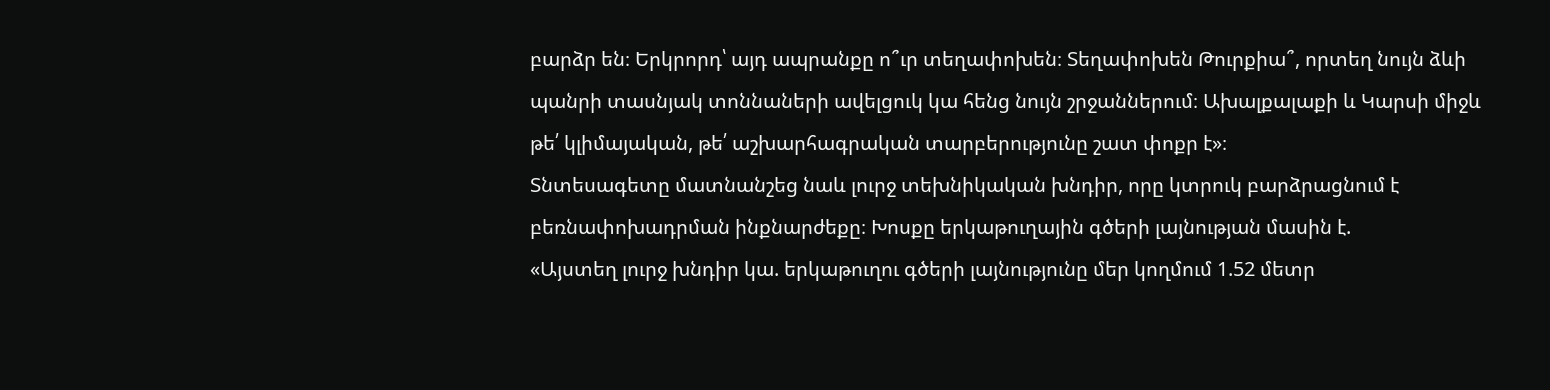բարձր են։ Երկրորդ՝ այդ ապրանքը ո՞ւր տեղափոխեն։ Տեղափոխեն Թուրքիա՞, որտեղ նույն ձևի պանրի տասնյակ տոննաների ավելցուկ կա հենց նույն շրջաններում։ Ախալքալաքի և Կարսի միջև թե՛ կլիմայական, թե՛ աշխարհագրական տարբերությունը շատ փոքր է»։
Տնտեսագետը մատնանշեց նաև լուրջ տեխնիկական խնդիր, որը կտրուկ բարձրացնում է բեռնափոխադրման ինքնարժեքը։ Խոսքը երկաթուղային գծերի լայնության մասին է.
«Այստեղ լուրջ խնդիր կա. երկաթուղու գծերի լայնությունը մեր կողմում 1.52 մետր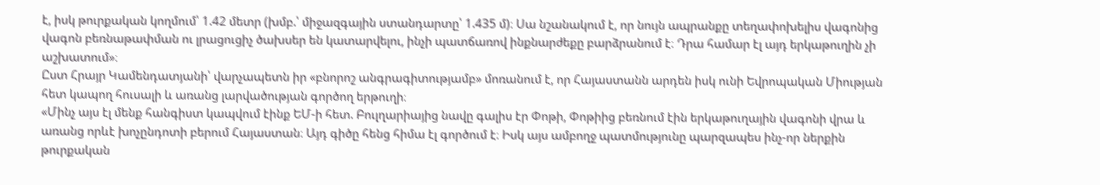է, իսկ թուրքական կողմում՝ 1.42 մետր (խմբ.՝ միջազգային ստանդարտը՝ 1.435 մ)։ Սա նշանակում է, որ նույն ապրանքը տեղափոխելիս վագոնից վագոն բեռնաթափման ու լրացուցիչ ծախսեր են կատարվելու, ինչի պատճառով ինքնարժեքը բարձրանում է։ Դրա համար էլ այդ երկաթուղին չի աշխատում»։
Ըստ Հրայր Կամենդատյանի՝ վարչապետն իր «բնորոշ անգրագիտությամբ» մոռանում է, որ Հայաստանն արդեն իսկ ունի Եվրոպական Միության հետ կապող հուսալի և առանց լարվածության գործող երթուղի։
«Մինչ այս էլ մենք հանգիստ կապվում էինք ԵՄ-ի հետ. Բուլղարիայից նավը գալիս էր Փոթի, Փոթիից բեռնում էին երկաթուղային վագոնի վրա և առանց որևէ խոչընդոտի բերում Հայաստան։ Այդ գիծը հենց հիմա էլ գործում է։ Իսկ այս ամբողջ պատմությունը պարզապես ինչ-որ ներքին թուրքական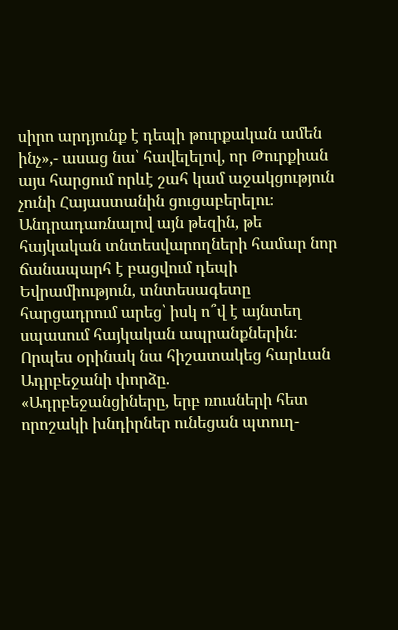սիրո արդյունք է դեպի թուրքական ամեն ինչ»,- ասաց նա՝ հավելելով, որ Թուրքիան այս հարցում որևէ շահ կամ աջակցություն չունի Հայաստանին ցուցաբերելու։
Անդրադառնալով այն թեզին, թե հայկական տնտեսվարողների համար նոր ճանապարհ է բացվում դեպի Եվրամիություն, տնտեսագետը հարցադրում արեց՝ իսկ ո՞վ է այնտեղ սպասում հայկական ապրանքներին։ Որպես օրինակ նա հիշատակեց հարևան Ադրբեջանի փորձը.
«Ադրբեջանցիները, երբ ռուսների հետ որոշակի խնդիրներ ունեցան պտուղ-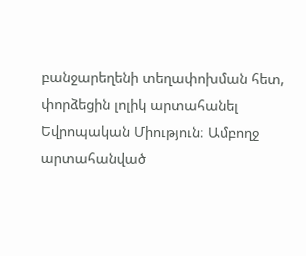բանջարեղենի տեղափոխման հետ, փորձեցին լոլիկ արտահանել Եվրոպական Միություն։ Ամբողջ արտահանված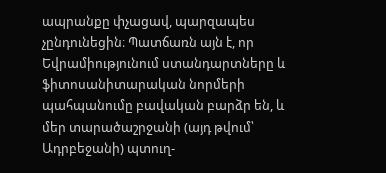ապրանքը փչացավ, պարզապես չընդունեցին։ Պատճառն այն է, որ Եվրամիությունում ստանդարտները և ֆիտոսանիտարական նորմերի պահպանումը բավական բարձր են, և մեր տարածաշրջանի (այդ թվում՝ Ադրբեջանի) պտուղ-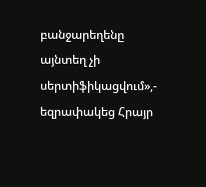բանջարեղենը այնտեղ չի սերտիֆիկացվում»,- եզրափակեց Հրայր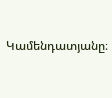Կամենդատյանը։